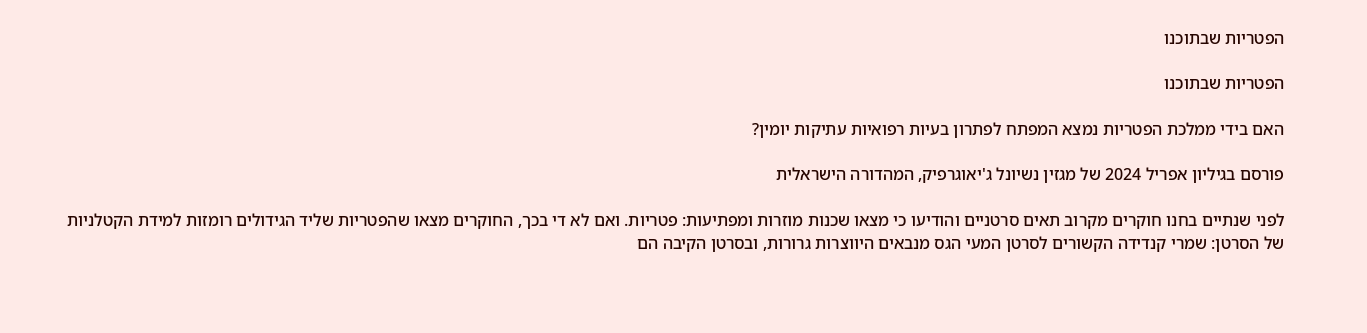הפטריות שבתוכנו

הפטריות שבתוכנו

האם בידי ממלכת הפטריות נמצא המפתח לפתרון בעיות רפואיות עתיקות יומין?

פורסם בגיליון אפריל 2024 של מגזין נשיונל ג'יאוגרפיק, המהדורה הישראלית

לפני שנתיים בחנו חוקרים מקרוב תאים סרטניים והודיעו כי מצאו שכנות מוזרות ומפתיעות: פטריות. ואם לא די בכך, החוקרים מצאו שהפטריות שליד הגידולים רומזות למידת הקטלניות של הסרטן: שמרי קנדידה הקשורים לסרטן המעי הגס מנבאים היווצרות גרורות, ובסרטן הקיבה הם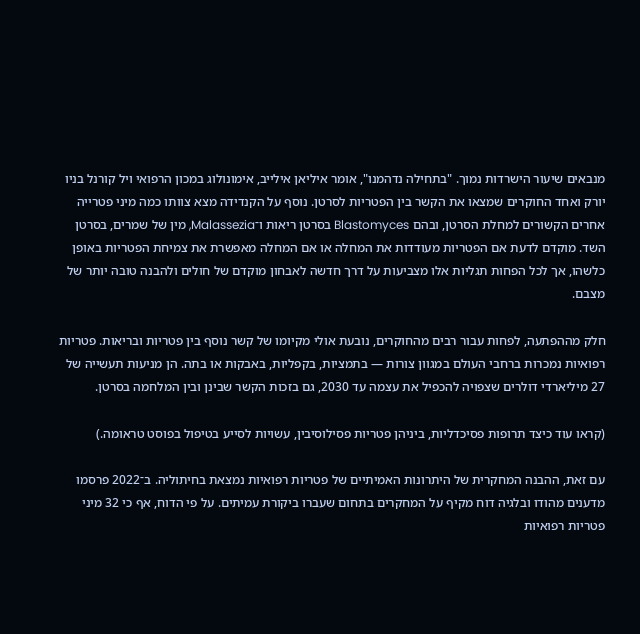מנבאים שיעור הישרדות נמוך. "בתחילה נדהמנו", אומר איליאן אילייב, אימונולוג במכון הרפואי ויל קורנל בניו יורק ואחד החוקרים שמצאו את הקשר בין הפטריות לסרטן. נוסף על הקנדידה מצא צוותו כמה מיני פטרייה אחרים הקשורים למחלת הסרטן, ובהם Blastomyces בסרטן ריאות ו־Malassezia, מין של שמרים, בסרטן השד. מוקדם לדעת אם הפטריות מעודדות את המחלה או אם המחלה מאפשרת את צמיחת הפטריות באופן כלשהו, אך לכל הפחות תגליות אלו מצביעות על דרך חדשה לאבחון מוקדם של חולים ולהבנה טובה יותר של מצבם.

חלק מההפתעה, לפחות עבור רבים מהחוקרים, נובעת אולי מקיומו של קשר נוסף בין פטריות ובריאות. פטריות רפואיות נמכרות ברחבי העולם במגוון צורות — בתמציות, בקפליות, באבקות או בתה. הן מניעות תעשייה של 27 מיליארדי דולרים שצפויה להכפיל את עצמה עד 2030, גם בזכות הקשר שבינן ובין המלחמה בסרטן.

(קראו עוד כיצד תרופות פסיכדליות, ביניהן פטריות פסילוסיבין, עשויות לסייע בטיפול בפוסט טראומה.)

עם זאת, ההבנה המחקרית של היתרונות האמיתיים של פטריות רפואיות נמצאת בחיתוליה. ב־2022 פרסמו מדענים מהודו ובלגיה דוח מקיף על המחקרים בתחום שעברו ביקורת עמיתים. על פי הדוח, אף כי 32 מיני פטריות רפואיות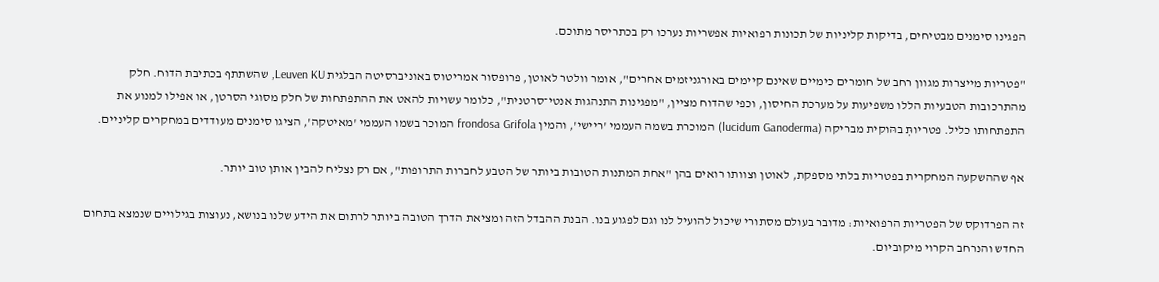הפגינו סימנים מבטיחים, בדיקות קליניות של תכונות רפואיות אפשריות נערכו רק בכתריסר מתוכם.

"פטריות מייצרות מגוון רחב של חומרים כימיים שאינם קיימים באורגניזמים אחרים", אומר וולטר לאוטן, פרופסור אמריטוס באוניברסיטה הבלגית Leuven KU, שהשתתף בכתיבת הדוח. חלק מהתרכובות הטבעיות הללו משפיעות על מערכת החיסון, וכפי שהדוח מציין, "מפגינות התנהגות אנטי־סרטנית", כלומר עשויות להאט את ההתפתחות של חלק מסוגי הסרטן, או אפילו למנוע את התפתחותו כליל. פטריותְּ בהּוקית מבריקה (lucidum Ganoderma) המוכרת בשמה העממי 'ריישי', והמין frondosa Grifola המוכר בשמו העממי 'מאיטקה', הציגו סימנים מעודדים במחקרים קליניים.

אף שההשקעה המחקרית בפטריות בלתי מספקת, לאוטן וצוותו רואים בהן "אחת המתנות הטובות ביותר של הטבע לחברות התרופות", אם רק נצליח להבין אותן טוב יותר.

זה הפרדוקס של הפטריות הרפואיות: מדובר בעולם מסתורי שיכול להועיל לנו וגם לפגוע בנו. הבנת ההבדל הזה ומציאת הדרך הטובה ביותר לרתום את הידע שלנו בנושא, נעוצות בגילויים שנמצא בתחום החדש והנרחב הקרוי מיקוביום.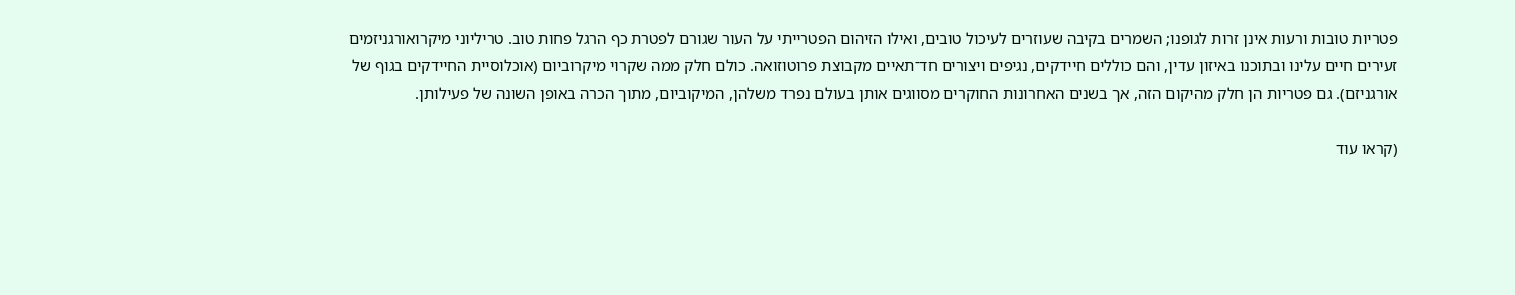פטריות טובות ורעות אינן זרות לגופנו; השמרים בקיבה שעוזרים לעיכול טובים, ואילו הזיהום הפטרייתי על העור שגורם לפטרת כף הרגל פחות טוב. טריליוני מיקרואורגניזמים זעירים חיים עלינו ובתוכנו באיזון עדין, והם כוללים חיידקים, נגיפים ויצורים חד־תאיים מקבוצת פרוטוזואה. כולם חלק ממה שקרוי מיקרוביום (אוכלוסיית החיידקים בגוף של אורגניזם). גם פטריות הן חלק מהיקום הזה, אך בשנים האחרונות החוקרים מסווגים אותן בעולם נפרד משלהן, המיקוביום, מתוך הכרה באופן השונה של פעילותן.

(קראו עוד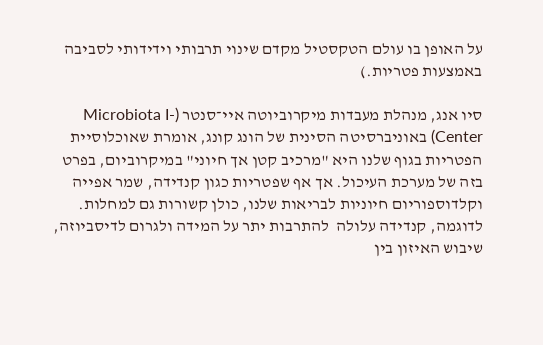על האופן בו עולם הטקסטיל מקדם שינוי תרבותי וידידותי לסביבה באמצעות פטריות.)

סיו אנג, מנהלת מעבדות מיקרוביוטה איי־סנטר (Microbiota I-Center) באוניברסיטה הסינית של הונג קונג, אומרת שאוכלוסיית הפטריות בגוף שלנו היא "מרכיב קטן אך חיוני" במיקרוביום, בפרט בזה של מערכת העיכול. אך אף שפטריות כגון קנדידה, שמר אפייה וקלדוספוריום חיוניות לבריאות שלנו, כולן קשורות גם למחלות. לדוגמה, קנדידה עלולה  להתרבות יתר על המידה ולגרום לדיסביוזה, שיבוש האיזון בין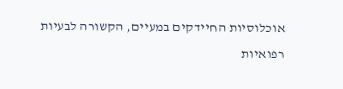אוכלוסיות החיידקים במעיים, הקשורה לבעיות רפואיות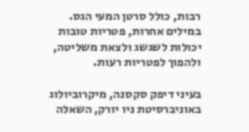רבות, כולל סרטן המעי הגס. במילים אחרות, פטריות טובות יכולות לשגשג ולצאת משליטה, ולהפוך לפטריות רעות.

בעיני דיפק סקסנה, מיקרוביולוג באוניברסיטת ניו יורק, השאלה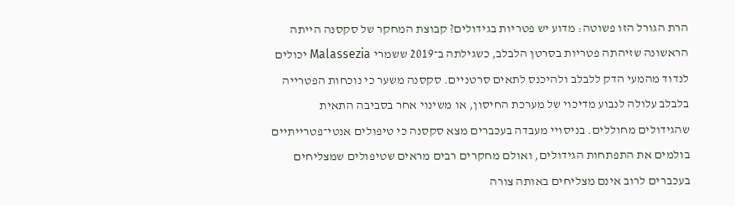הרת הגורל הזו פשוטה: מדוע יש פטריות בגידולים? קבוצת המחקר של סקסנה הייתה  הראשונה שזיהתה פטריות בסרטן הלבלב, כשגילתה ב־2019 ששמרי Malassezia יכולים לנדוד מהמעי הדק ללבלב ולהיכנס לתאים סרטניים. סקסנה משער כי נוכחות הפטרייה בלבלב עלולה לנבוע מדיכוי של מערכת החיסון, או משינוי אחר בסביבה התאית שהגידולים מחוללים. בניסויי מעבדה בעכברים מצא סקסנה כי טיפולים אנטי־פטרייתיים בולמים את התפתחות הגידולים, ואולם מחקרים רבים מראים שטיפולים שמצליחים בעכברים לרוב אינם מצליחים באותה צורה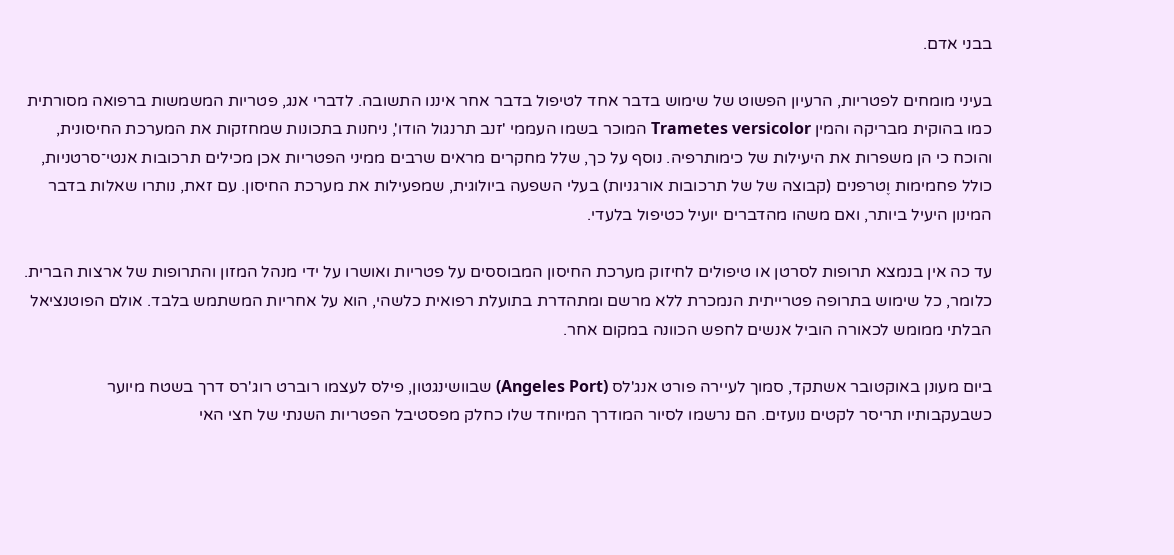בבני אדם.

בעיני מומחים לפטריות, הרעיון הפשוט של שימוש בדבר אחד לטיפול בדבר אחר איננו התשובה. לדברי אנג, פטריות המשמשות ברפואה מסורתית כמו בהוקית מבריקה והמין Trametes versicolor המוכר בשמו העממי 'זנב תרנגול הודו', ניחנות בתכונות שמחזקות את המערכת החיסונית, והוכח כי הן משפרות את היעילות של כימותרפיה. נוסף על כך, שלל מחקרים מראים שרבים ממיני הפטריות אכן מכילים תרכובות אנטי־סרטניות, כולל פחמימות וֶטרפנים (קבוצה של של תרכובות אורגניות) בעלי השפעה ביולוגית, שמפעילות את מערכת החיסון. עם זאת, נותרו שאלות בדבר המינון היעיל ביותר, ואם משהו מהדברים יועיל כטיפול בלעדי.

עד כה אין בנמצא תרופות לסרטן או טיפולים לחיזוק מערכת החיסון המבוססים על פטריות ואושרו על ידי מנהל המזון והתרופות של ארצות הברית. כלומר, כל שימוש בתרופה פטרייתית הנמכרת ללא מרשם ומתהדרת בתועלת רפואית כלשהי, הוא על אחריות המשתמש בלבד. אולם הפוטנציאל הבלתי ממומש לכאורה הוביל אנשים לחפש הכוונה במקום אחר.

ביום מעונן באוקטובר אשתקד, סמוך לעיירה פורט אנג'לס (Angeles Port) שבוושינגטון, פילס לעצמו רוברט רוג'רס דרך בשטח מיוער כשבעקבותיו תריסר לקטים נועזים. הם נרשמו לסיור המודרך המיוחד שלו כחלק מפסטיבל הפטריות השנתי של חצי האי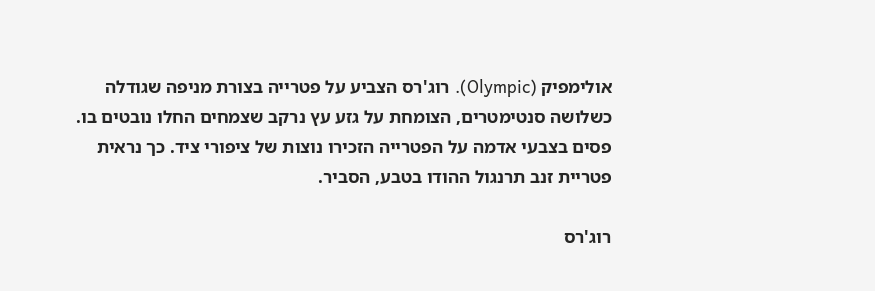אולימפיק (Olympic). רוג'רס הצביע על פטרייה בצורת מניפה שגודלה כשלושה סנטימטרים, הצומחת על גזע עץ נרקב שצמחים החלו נובטים בו. פסים בצבעי אדמה על הפטרייה הזכירו נוצות של ציפורי ציד. כך נראית פטריית זנב תרנגול ההודו בטבע, הסביר.

רוג'רס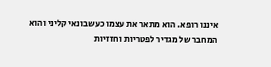איננו רופא. הוא מתאר את עצמו כעשבונאי קליני והוא המחבר של מגדיר לפטריות וחזזיות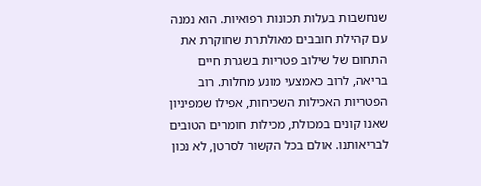שנחשבות בעלות תכונות רפואיות. הוא נמנה עם קהילת חובבים מאולתרת שחוקרת את התחום של שילוב פטריות בשגרת חיים בריאה, לרוב כאמצעי מונע מחלות. רוב הפטריות האכילות השכיחות, אפילו שמפיניון שאנו קונים במכולת, מכילות חומרים הטובים לבריאותנו. אולם בכל הקשור לסרטן, לא נכון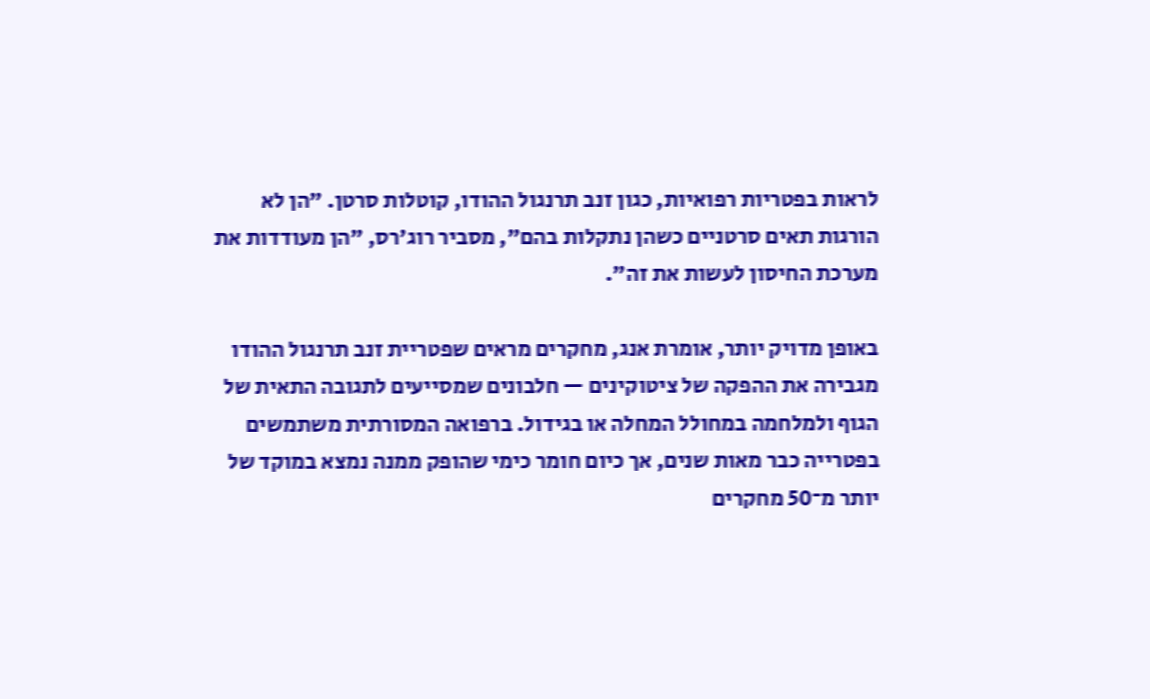לראות בפטריות רפואיות, כגון זנב תרנגול ההודו, קוטלות סרטן. "הן לא הורגות תאים סרטניים כשהן נתקלות בהם", מסביר רוג'רס, "הן מעודדות את מערכת החיסון לעשות את זה".

באופן מדויק יותר, אומרת אנג, מחקרים מראים שפטריית זנב תרנגול ההודו מגבירה את ההפקה של ציטוקינים — חלבונים שמסייעים לתגובה התאית של הגוף ולמלחמה במחולל המחלה או בגידול. ברפואה המסורתית משתמשים בפטרייה כבר מאות שנים, אך כיום חומר כימי שהופק ממנה נמצא במוקד של יותר מ־50 מחקרים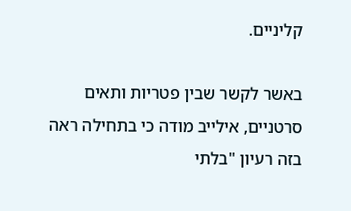קליניים.

באשר לקשר שבין פטריות ותאים סרטניים, אילייב מודה כי בתחילה ראה בזה רעיון "בלתי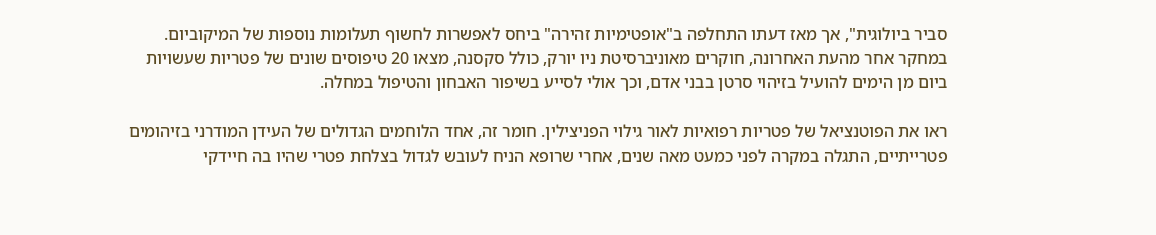סביר ביולוגית", אך מאז דעתו התחלפה ב"אופטימיות זהירה" ביחס לאפשרות לחשוף תעלומות נוספות של המיקוביום. במחקר אחר מהעת האחרונה, חוקרים מאוניברסיטת ניו יורק, כולל סקסנה, מצאו 20 טיפוסים שונים של פטריות שעשויות ביום מן הימים להועיל בזיהוי סרטן בבני אדם, וכך אולי לסייע בשיפור האבחון והטיפול במחלה.

ראו את הפוטנציאל של פטריות רפואיות לאור גילוי הפניצילין. חומר זה, אחד הלוחמים הגדולים של העידן המודרני בזיהומים פטרייתיים, התגלה במקרה לפני כמעט מאה שנים, אחרי שרופא הניח לעובש לגדול בצלחת פטרי שהיו בה חיידקי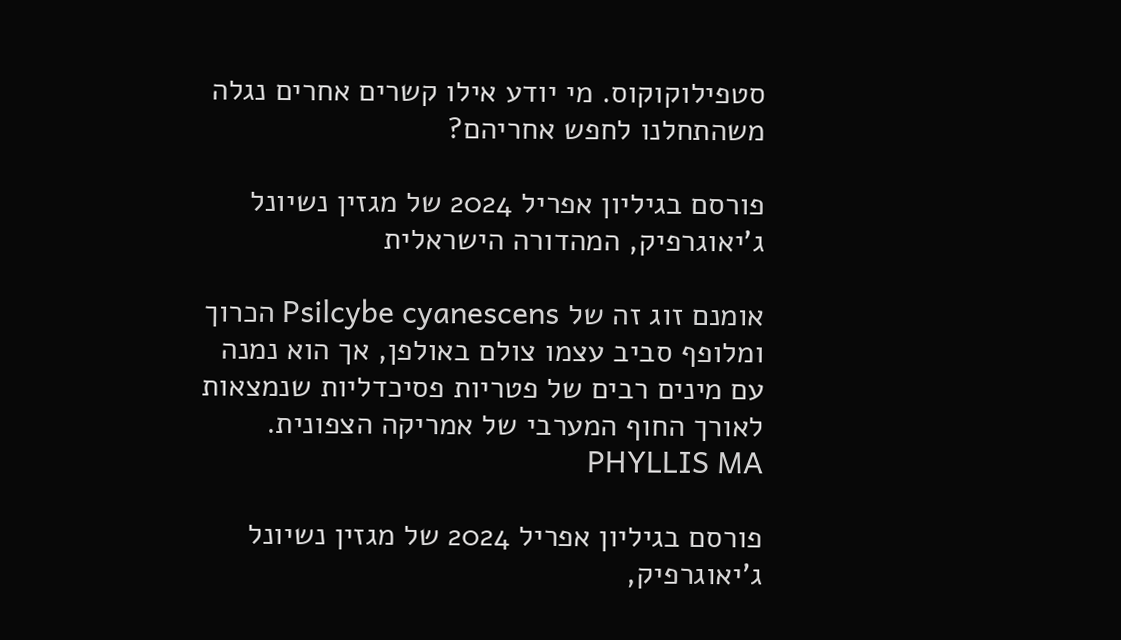סטפילוקוקוס. מי יודע אילו קשרים אחרים נגלה משהתחלנו לחפש אחריהם?

פורסם בגיליון אפריל 2024 של מגזין נשיונל ג'יאוגרפיק, המהדורה הישראלית

אומנם זוג זה של Psilcybe cyanescens הכרוך ומלופף סביב עצמו צולם באולפן, אך הוא נמנה עם מינים רבים של פטריות פסיכדליות שנמצאות לאורך החוף המערבי של אמריקה הצפונית. PHYLLIS MA

פורסם בגיליון אפריל 2024 של מגזין נשיונל ג'יאוגרפיק,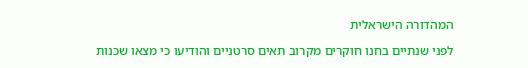המהדורה הישראלית

לפני שנתיים בחנו חוקרים מקרוב תאים סרטניים והודיעו כי מצאו שכנות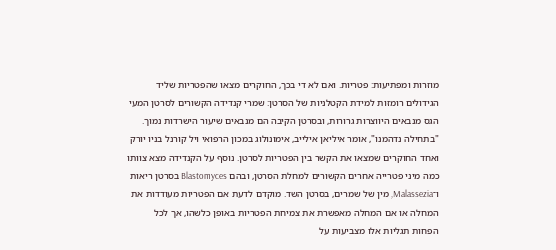מוזרות ומפתיעות: פטריות. ואם לא די בכך, החוקרים מצאו שהפטריות שליד הגידולים רומזות למידת הקטלניות של הסרטן: שמרי קנדידה הקשורים לסרטן המעי הגס מנבאים היווצרות גרורות, ובסרטן הקיבה הם מנבאים שיעור הישרדות נמוך. "בתחילה נדהמנו", אומר איליאן אילייב, אימונולוג במכון הרפואי ויל קורנל בניו יורק ואחד החוקרים שמצאו את הקשר בין הפטריות לסרטן. נוסף על הקנדידה מצא צוותו כמה מיני פטרייה אחרים הקשורים למחלת הסרטן, ובהם Blastomyces בסרטן ריאות ו־Malassezia, מין של שמרים, בסרטן השד. מוקדם לדעת אם הפטריות מעודדות את המחלה או אם המחלה מאפשרת את צמיחת הפטריות באופן כלשהו, אך לכל הפחות תגליות אלו מצביעות על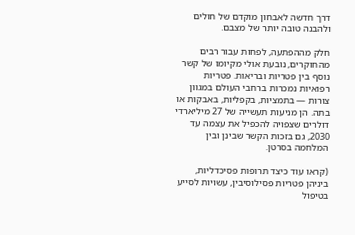דרך חדשה לאבחון מוקדם של חולים ולהבנה טובה יותר של מצבם.

חלק מההפתעה, לפחות עבור רבים מהחוקרים, נובעת אולי מקיומו של קשר נוסף בין פטריות ובריאות. פטריות רפואיות נמכרות ברחבי העולם במגוון צורות — בתמציות, בקפליות, באבקות או בתה. הן מניעות תעשייה של 27 מיליארדי דולרים שצפויה להכפיל את עצמה עד 2030, גם בזכות הקשר שבינן ובין המלחמה בסרטן.

(קראו עוד כיצד תרופות פסיכדליות, ביניהן פטריות פסילוסיבין, עשויות לסייע בטיפול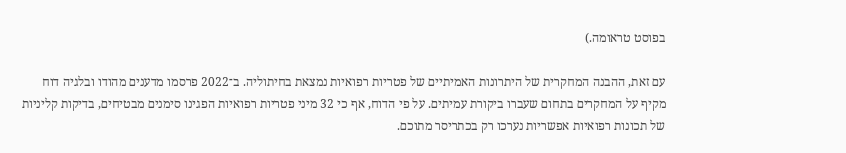בפוסט טראומה.)

עם זאת, ההבנה המחקרית של היתרונות האמיתיים של פטריות רפואיות נמצאת בחיתוליה. ב־2022 פרסמו מדענים מהודו ובלגיה דוח מקיף על המחקרים בתחום שעברו ביקורת עמיתים. על פי הדוח, אף כי 32 מיני פטריות רפואיות הפגינו סימנים מבטיחים, בדיקות קליניות של תכונות רפואיות אפשריות נערכו רק בכתריסר מתוכם.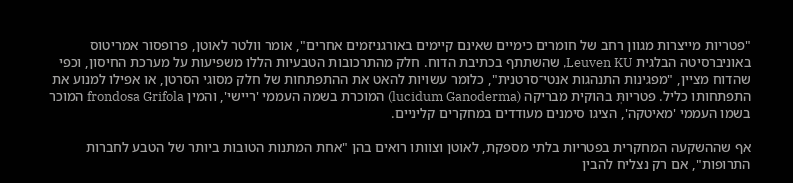"פטריות מייצרות מגוון רחב של חומרים כימיים שאינם קיימים באורגניזמים אחרים", אומר וולטר לאוטן, פרופסור אמריטוס באוניברסיטה הבלגית Leuven KU, שהשתתף בכתיבת הדוח. חלק מהתרכובות הטבעיות הללו משפיעות על מערכת החיסון, וכפי שהדוח מציין, "מפגינות התנהגות אנטי־סרטנית", כלומר עשויות להאט את ההתפתחות של חלק מסוגי הסרטן, או אפילו למנוע את התפתחותו כליל. פטריותְּ בהּוקית מבריקה (lucidum Ganoderma) המוכרת בשמה העממי 'ריישי', והמין frondosa Grifola המוכר בשמו העממי 'מאיטקה', הציגו סימנים מעודדים במחקרים קליניים.

אף שההשקעה המחקרית בפטריות בלתי מספקת, לאוטן וצוותו רואים בהן "אחת המתנות הטובות ביותר של הטבע לחברות התרופות", אם רק נצליח להבין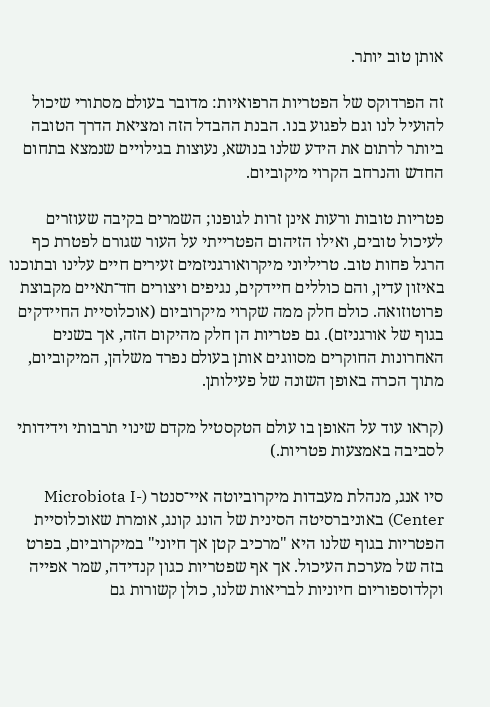אותן טוב יותר.

זה הפרדוקס של הפטריות הרפואיות: מדובר בעולם מסתורי שיכול להועיל לנו וגם לפגוע בנו. הבנת ההבדל הזה ומציאת הדרך הטובה ביותר לרתום את הידע שלנו בנושא, נעוצות בגילויים שנמצא בתחום החדש והנרחב הקרוי מיקוביום.

פטריות טובות ורעות אינן זרות לגופנו; השמרים בקיבה שעוזרים לעיכול טובים, ואילו הזיהום הפטרייתי על העור שגורם לפטרת כף הרגל פחות טוב. טריליוני מיקרואורגניזמים זעירים חיים עלינו ובתוכנו באיזון עדין, והם כוללים חיידקים, נגיפים ויצורים חד־תאיים מקבוצת פרוטוזואה. כולם חלק ממה שקרוי מיקרוביום (אוכלוסיית החיידקים בגוף של אורגניזם). גם פטריות הן חלק מהיקום הזה, אך בשנים האחרונות החוקרים מסווגים אותן בעולם נפרד משלהן, המיקוביום, מתוך הכרה באופן השונה של פעילותן.

(קראו עוד על האופן בו עולם הטקסטיל מקדם שינוי תרבותי וידידותי לסביבה באמצעות פטריות.)

סיו אנג, מנהלת מעבדות מיקרוביוטה איי־סנטר (Microbiota I-Center) באוניברסיטה הסינית של הונג קונג, אומרת שאוכלוסיית הפטריות בגוף שלנו היא "מרכיב קטן אך חיוני" במיקרוביום, בפרט בזה של מערכת העיכול. אך אף שפטריות כגון קנדידה, שמר אפייה וקלדוספוריום חיוניות לבריאות שלנו, כולן קשורות גם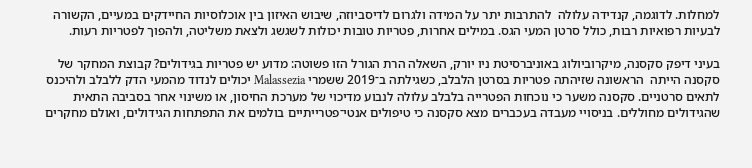למחלות. לדוגמה, קנדידה עלולה  להתרבות יתר על המידה ולגרום לדיסביוזה, שיבוש האיזון בין אוכלוסיות החיידקים במעיים, הקשורה לבעיות רפואיות רבות, כולל סרטן המעי הגס. במילים אחרות, פטריות טובות יכולות לשגשג ולצאת משליטה, ולהפוך לפטריות רעות.

בעיני דיפק סקסנה, מיקרוביולוג באוניברסיטת ניו יורק, השאלה הרת הגורל הזו פשוטה: מדוע יש פטריות בגידולים? קבוצת המחקר של סקסנה הייתה  הראשונה שזיהתה פטריות בסרטן הלבלב, כשגילתה ב־2019 ששמרי Malassezia יכולים לנדוד מהמעי הדק ללבלב ולהיכנס לתאים סרטניים. סקסנה משער כי נוכחות הפטרייה בלבלב עלולה לנבוע מדיכוי של מערכת החיסון, או משינוי אחר בסביבה התאית שהגידולים מחוללים. בניסויי מעבדה בעכברים מצא סקסנה כי טיפולים אנטי־פטרייתיים בולמים את התפתחות הגידולים, ואולם מחקרים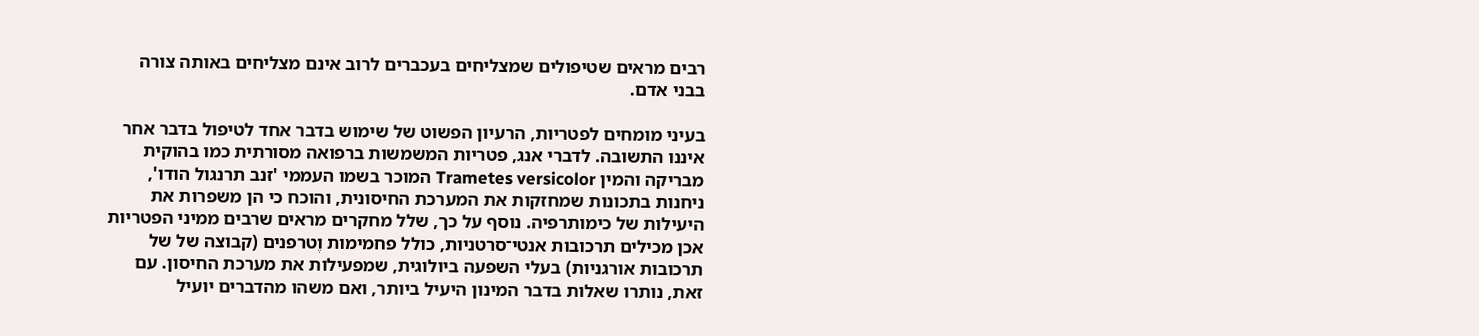רבים מראים שטיפולים שמצליחים בעכברים לרוב אינם מצליחים באותה צורה בבני אדם.

בעיני מומחים לפטריות, הרעיון הפשוט של שימוש בדבר אחד לטיפול בדבר אחר איננו התשובה. לדברי אנג, פטריות המשמשות ברפואה מסורתית כמו בהוקית מבריקה והמין Trametes versicolor המוכר בשמו העממי 'זנב תרנגול הודו', ניחנות בתכונות שמחזקות את המערכת החיסונית, והוכח כי הן משפרות את היעילות של כימותרפיה. נוסף על כך, שלל מחקרים מראים שרבים ממיני הפטריות אכן מכילים תרכובות אנטי־סרטניות, כולל פחמימות וֶטרפנים (קבוצה של של תרכובות אורגניות) בעלי השפעה ביולוגית, שמפעילות את מערכת החיסון. עם זאת, נותרו שאלות בדבר המינון היעיל ביותר, ואם משהו מהדברים יועיל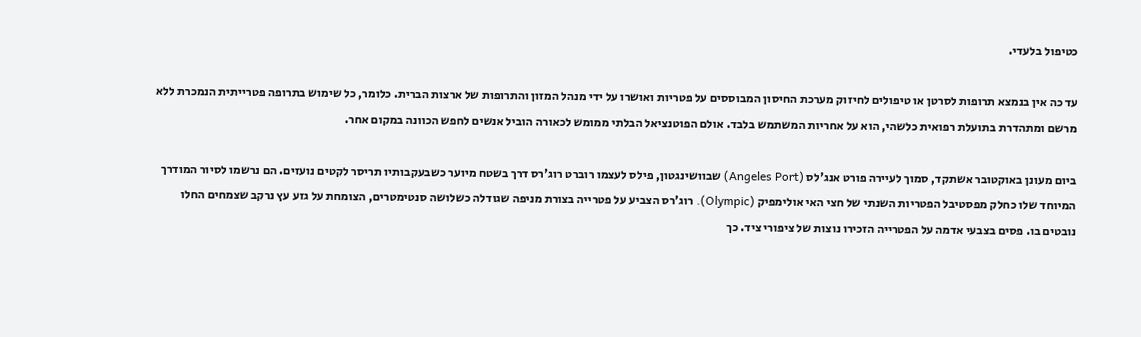כטיפול בלעדי.

עד כה אין בנמצא תרופות לסרטן או טיפולים לחיזוק מערכת החיסון המבוססים על פטריות ואושרו על ידי מנהל המזון והתרופות של ארצות הברית. כלומר, כל שימוש בתרופה פטרייתית הנמכרת ללא מרשם ומתהדרת בתועלת רפואית כלשהי, הוא על אחריות המשתמש בלבד. אולם הפוטנציאל הבלתי ממומש לכאורה הוביל אנשים לחפש הכוונה במקום אחר.

ביום מעונן באוקטובר אשתקד, סמוך לעיירה פורט אנג'לס (Angeles Port) שבוושינגטון, פילס לעצמו רוברט רוג'רס דרך בשטח מיוער כשבעקבותיו תריסר לקטים נועזים. הם נרשמו לסיור המודרך המיוחד שלו כחלק מפסטיבל הפטריות השנתי של חצי האי אולימפיק (Olympic). רוג'רס הצביע על פטרייה בצורת מניפה שגודלה כשלושה סנטימטרים, הצומחת על גזע עץ נרקב שצמחים החלו נובטים בו. פסים בצבעי אדמה על הפטרייה הזכירו נוצות של ציפורי ציד. כך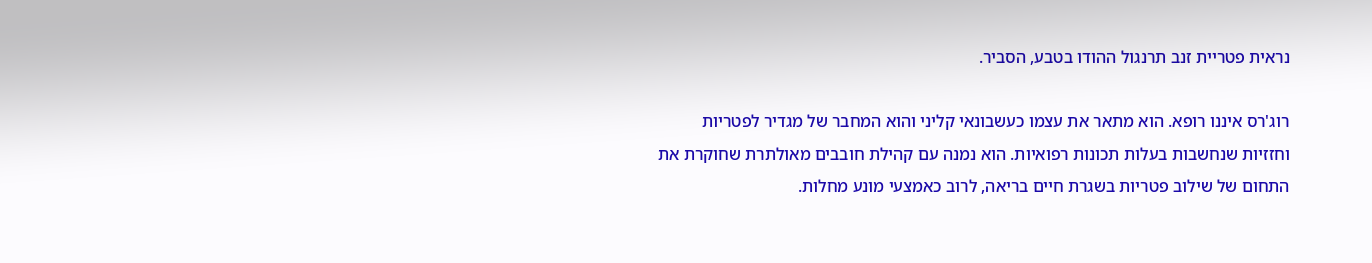נראית פטריית זנב תרנגול ההודו בטבע, הסביר.

רוג'רס איננו רופא. הוא מתאר את עצמו כעשבונאי קליני והוא המחבר של מגדיר לפטריות וחזזיות שנחשבות בעלות תכונות רפואיות. הוא נמנה עם קהילת חובבים מאולתרת שחוקרת את התחום של שילוב פטריות בשגרת חיים בריאה, לרוב כאמצעי מונע מחלות.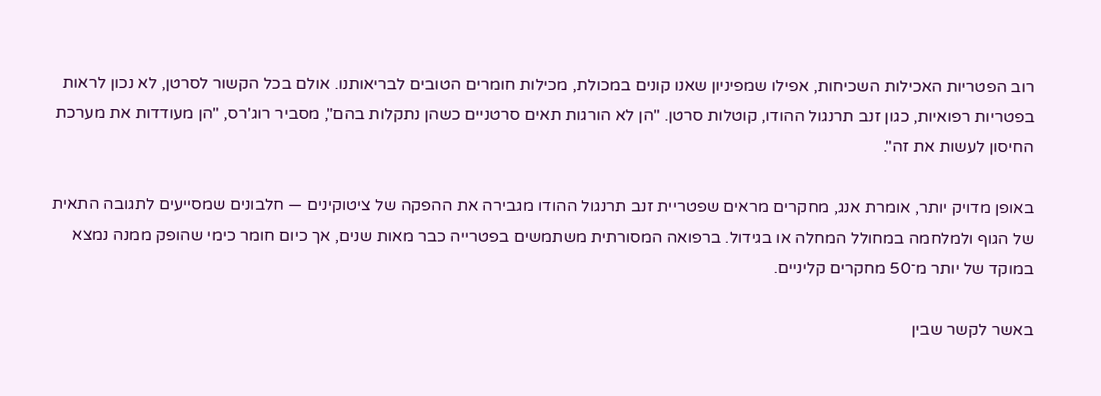רוב הפטריות האכילות השכיחות, אפילו שמפיניון שאנו קונים במכולת, מכילות חומרים הטובים לבריאותנו. אולם בכל הקשור לסרטן, לא נכון לראות בפטריות רפואיות, כגון זנב תרנגול ההודו, קוטלות סרטן. "הן לא הורגות תאים סרטניים כשהן נתקלות בהם", מסביר רוג'רס, "הן מעודדות את מערכת החיסון לעשות את זה".

באופן מדויק יותר, אומרת אנג, מחקרים מראים שפטריית זנב תרנגול ההודו מגבירה את ההפקה של ציטוקינים — חלבונים שמסייעים לתגובה התאית של הגוף ולמלחמה במחולל המחלה או בגידול. ברפואה המסורתית משתמשים בפטרייה כבר מאות שנים, אך כיום חומר כימי שהופק ממנה נמצא במוקד של יותר מ־50 מחקרים קליניים.

באשר לקשר שבין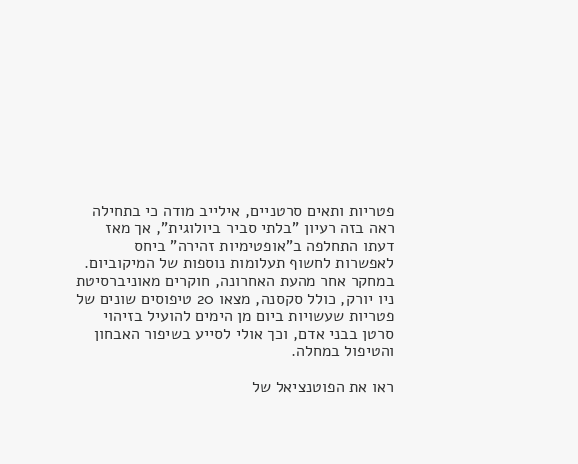פטריות ותאים סרטניים, אילייב מודה כי בתחילה ראה בזה רעיון "בלתי סביר ביולוגית", אך מאז דעתו התחלפה ב"אופטימיות זהירה" ביחס לאפשרות לחשוף תעלומות נוספות של המיקוביום. במחקר אחר מהעת האחרונה, חוקרים מאוניברסיטת ניו יורק, כולל סקסנה, מצאו 20 טיפוסים שונים של פטריות שעשויות ביום מן הימים להועיל בזיהוי סרטן בבני אדם, וכך אולי לסייע בשיפור האבחון והטיפול במחלה.

ראו את הפוטנציאל של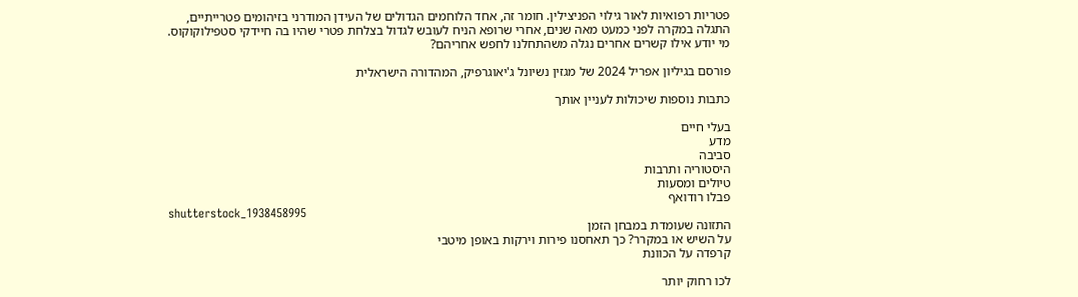פטריות רפואיות לאור גילוי הפניצילין. חומר זה, אחד הלוחמים הגדולים של העידן המודרני בזיהומים פטרייתיים, התגלה במקרה לפני כמעט מאה שנים, אחרי שרופא הניח לעובש לגדול בצלחת פטרי שהיו בה חיידקי סטפילוקוקוס. מי יודע אילו קשרים אחרים נגלה משהתחלנו לחפש אחריהם?

פורסם בגיליון אפריל 2024 של מגזין נשיונל ג'יאוגרפיק, המהדורה הישראלית

כתבות נוספות שיכולות לעניין אותך

בעלי חיים
מדע
סביבה
היסטוריה ותרבות
טיולים ומסעות
פבלו רודואף
shutterstock_1938458995
התזונה שעומדת במבחן הזמן
על השיש או במקרר? כך תאחסנו פירות וירקות באופן מיטבי
קרפדה על הכוונת

לכו רחוק יותר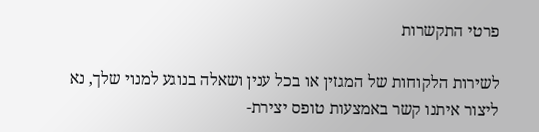פרטי התקשרות

לשירות הלקוחות של המגזין או בכל ענין ושאלה בנוגע למנוי שלך, נא ליצור איתנו קשר באמצעות טופס יצירת-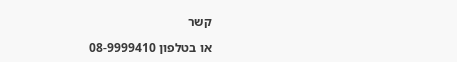קשר

או בטלפון 08-9999410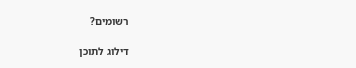רשומים?

דילוג לתוכן